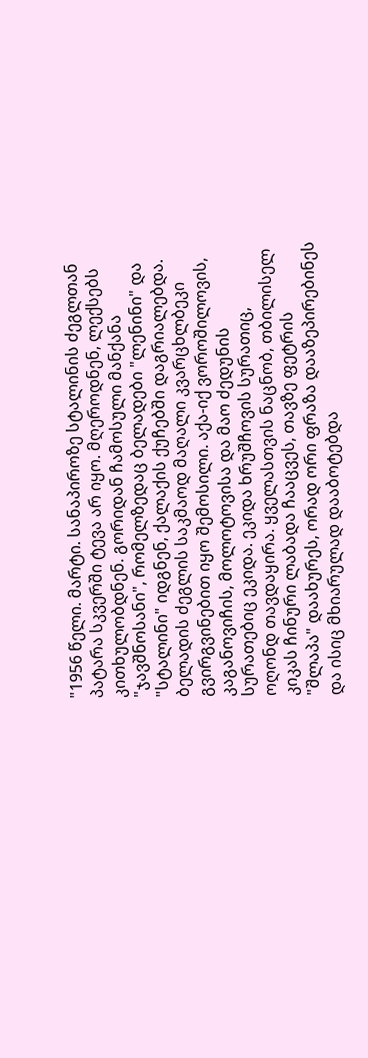"1956 წელი. მარტი. სანაპიროზე სტალინის ძეგლთან პატარა სკვერში ტევა არ იყო. მღეროდნენ, ლექსებს კითხულობდნენ. გორიდან ჩამოსული მანქანა "ჯავშნოსანი", რომელზედაც ბელადები "ლენინი" და "სტალინი" იდგნენ, ქალაქის ქუჩებში დაგრიალებდა. ბელადის ძეგლის საკმაოდ მაღალი კვარცხლბეკი გვირგვინებით იყო შემოსილი. აქა-იქ ვოროშილოვის, კაგანოვიჩის, მოლოტოვისა და მაო ძედუნის სურათებიც ეკიდა. ეკიდა ხრუშჩოვის სურათიც, ოღონდ თავდაყირა. ყველასთვის ნაცნობ, თბილისელ კიკას ჩინური ლაბადა ჩააცვეს, თავზე ფეტრის "შლაპა" დაახურეს, ორად ორი ფრაზა დააზეპირებინეს და ისიც მხიარულად დააბოტებდა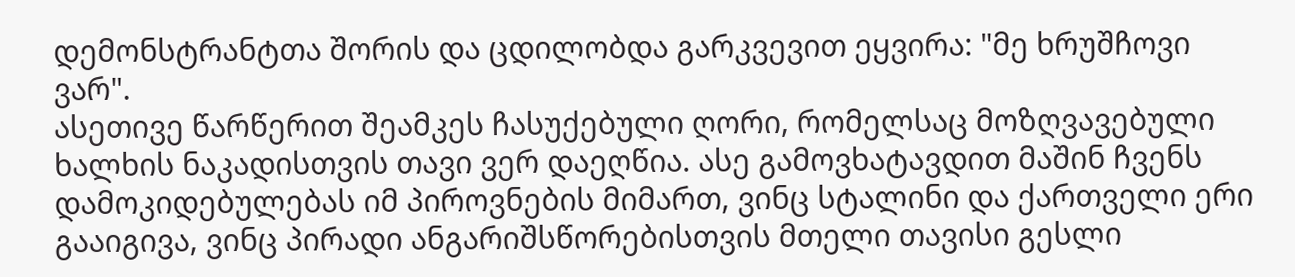დემონსტრანტთა შორის და ცდილობდა გარკვევით ეყვირა: "მე ხრუშჩოვი ვარ".
ასეთივე წარწერით შეამკეს ჩასუქებული ღორი, რომელსაც მოზღვავებული ხალხის ნაკადისთვის თავი ვერ დაეღწია. ასე გამოვხატავდით მაშინ ჩვენს დამოკიდებულებას იმ პიროვნების მიმართ, ვინც სტალინი და ქართველი ერი გააიგივა, ვინც პირადი ანგარიშსწორებისთვის მთელი თავისი გესლი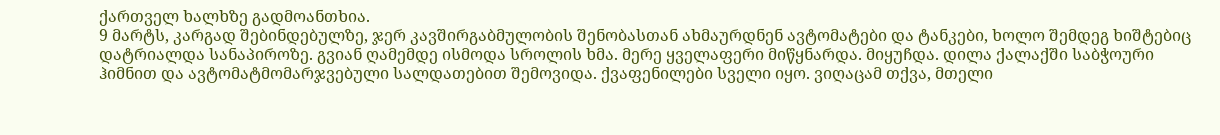ქართველ ხალხზე გადმოანთხია.
9 მარტს, კარგად შებინდებულზე, ჯერ კავშირგაბმულობის შენობასთან ახმაურდნენ ავტომატები და ტანკები, ხოლო შემდეგ ხიშტებიც დატრიალდა სანაპიროზე. გვიან ღამემდე ისმოდა სროლის ხმა. მერე ყველაფერი მიწყნარდა. მიყუჩდა. დილა ქალაქში საბჭოური ჰიმნით და ავტომატმომარჯვებული სალდათებით შემოვიდა. ქვაფენილები სველი იყო. ვიღაცამ თქვა, მთელი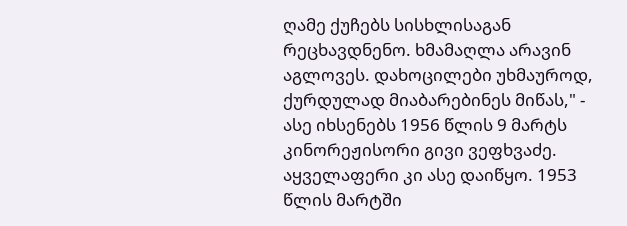ღამე ქუჩებს სისხლისაგან რეცხავდნენო. ხმამაღლა არავინ აგლოვეს. დახოცილები უხმაუროდ, ქურდულად მიაბარებინეს მიწას," - ასე იხსენებს 1956 წლის 9 მარტს კინორეჟისორი გივი ვეფხვაძე.
აყველაფერი კი ასე დაიწყო. 1953 წლის მარტში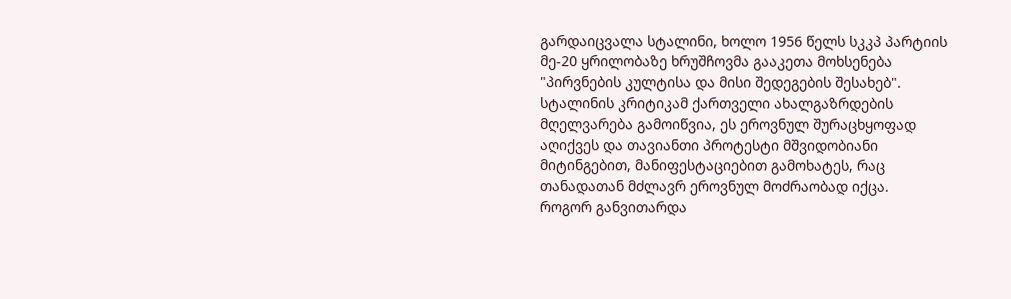გარდაიცვალა სტალინი, ხოლო 1956 წელს სკკპ პარტიის მე-20 ყრილობაზე ხრუშჩოვმა გააკეთა მოხსენება "პირვნების კულტისა და მისი შედეგების შესახებ". სტალინის კრიტიკამ ქართველი ახალგაზრდების მღელვარება გამოიწვია, ეს ეროვნულ შურაცხყოფად აღიქვეს და თავიანთი პროტესტი მშვიდობიანი მიტინგებით, მანიფესტაციებით გამოხატეს, რაც თანადათან მძლავრ ეროვნულ მოძრაობად იქცა.
როგორ განვითარდა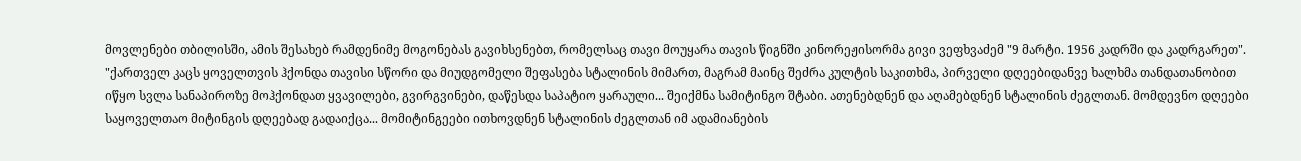მოვლენები თბილისში, ამის შესახებ რამდენიმე მოგონებას გავიხსენებთ, რომელსაც თავი მოუყარა თავის წიგნში კინორეჟისორმა გივი ვეფხვაძემ "9 მარტი. 1956 კადრში და კადრგარეთ".
"ქართველ კაცს ყოველთვის ჰქონდა თავისი სწორი და მიუდგომელი შეფასება სტალინის მიმართ, მაგრამ მაინც შეძრა კულტის საკითხმა, პირველი დღეებიდანვე ხალხმა თანდათანობით იწყო სვლა სანაპიროზე მოჰქონდათ ყვავილები, გვირგვინები, დაწესდა საპატიო ყარაული... შეიქმნა სამიტინგო შტაბი. ათენებდნენ და აღამებდნენ სტალინის ძეგლთან. მომდევნო დღეები საყოველთაო მიტინგის დღეებად გადაიქცა... მომიტინგეები ითხოვდნენ სტალინის ძეგლთან იმ ადამიანების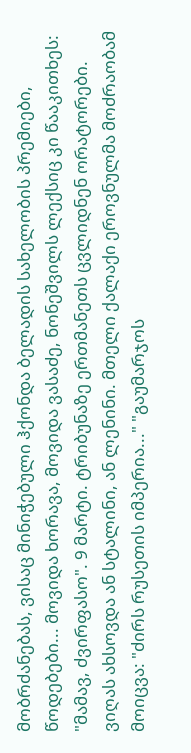მობრძანებას, ვისაც მინიჭებული ჰქონდა ბელადის სახელობის პრემიები, წოდებები... მოვიდა ხორავა, მოვიდა ვასაძე, ნონეშვილს ლექსიც კი წააკითხეს: "მამავ, ძვირფასო". 9 მარტი. ტრიბუნაზე ერთმანეთს ცვლიდნენ ორატორები. ვიღას ახსოვდა ან სტალინი, ან ლენინი. მთელი ქალაქი ეროვნულმა მოძრაობამ მოიცვა: "ძირს რუსეთის იმპერია..." "გაუმარჯოს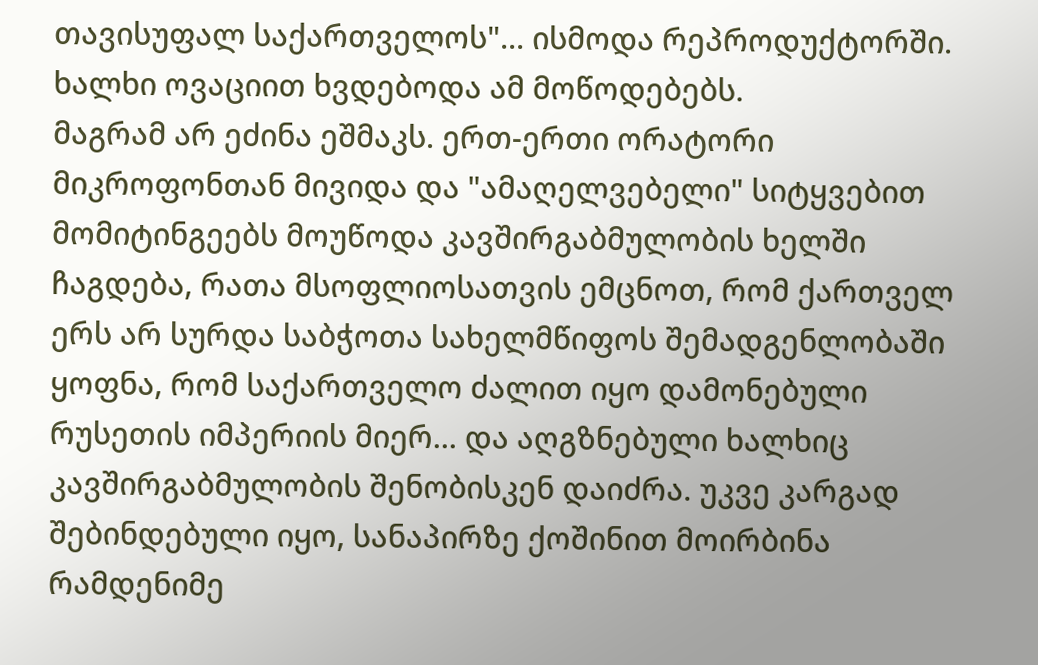თავისუფალ საქართველოს"... ისმოდა რეპროდუქტორში. ხალხი ოვაციით ხვდებოდა ამ მოწოდებებს.
მაგრამ არ ეძინა ეშმაკს. ერთ-ერთი ორატორი მიკროფონთან მივიდა და "ამაღელვებელი" სიტყვებით მომიტინგეებს მოუწოდა კავშირგაბმულობის ხელში ჩაგდება, რათა მსოფლიოსათვის ემცნოთ, რომ ქართველ ერს არ სურდა საბჭოთა სახელმწიფოს შემადგენლობაში ყოფნა, რომ საქართველო ძალით იყო დამონებული რუსეთის იმპერიის მიერ... და აღგზნებული ხალხიც კავშირგაბმულობის შენობისკენ დაიძრა. უკვე კარგად შებინდებული იყო, სანაპირზე ქოშინით მოირბინა რამდენიმე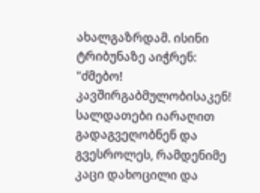ახალგაზრდამ. ისინი ტრიბუნაზე აიჭრენ: "ძმებო! კავშირგაბმულობისაკენ! სალდათები იარაღით გადაგვეღობნენ და გვესროლეს, რამდენიმე კაცი დახოცილი და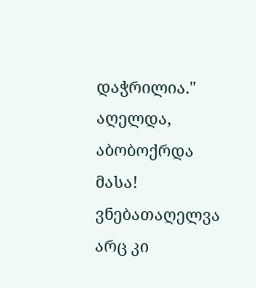დაჭრილია."
აღელდა, აბობოქრდა მასა! ვნებათაღელვა არც კი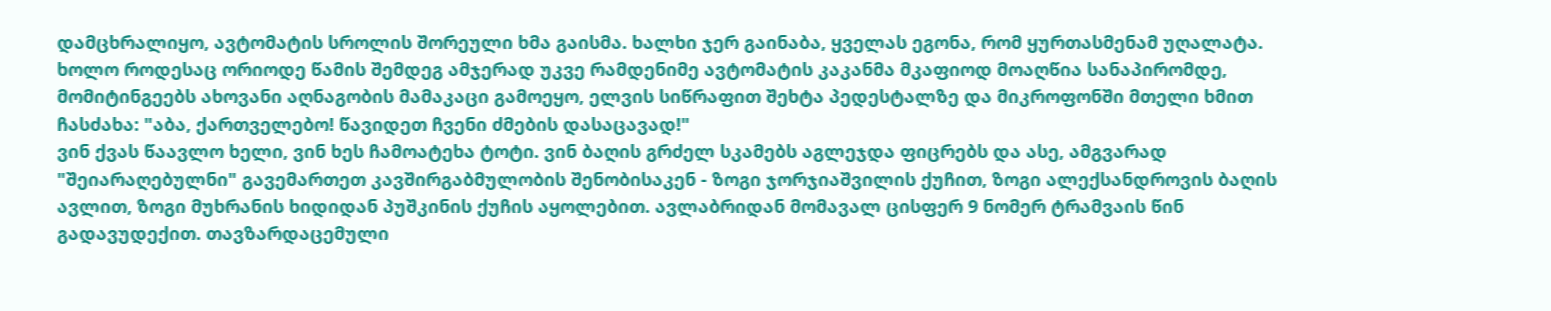დამცხრალიყო, ავტომატის სროლის შორეული ხმა გაისმა. ხალხი ჯერ გაინაბა, ყველას ეგონა, რომ ყურთასმენამ უღალატა. ხოლო როდესაც ორიოდე წამის შემდეგ ამჯერად უკვე რამდენიმე ავტომატის კაკანმა მკაფიოდ მოაღწია სანაპირომდე, მომიტინგეებს ახოვანი აღნაგობის მამაკაცი გამოეყო, ელვის სიწრაფით შეხტა პედესტალზე და მიკროფონში მთელი ხმით ჩასძახა: "აბა, ქართველებო! წავიდეთ ჩვენი ძმების დასაცავად!"
ვინ ქვას წაავლო ხელი, ვინ ხეს ჩამოატეხა ტოტი. ვინ ბაღის გრძელ სკამებს აგლეჯდა ფიცრებს და ასე, ამგვარად "შეიარაღებულნი" გავემართეთ კავშირგაბმულობის შენობისაკენ - ზოგი ჯორჯიაშვილის ქუჩით, ზოგი ალექსანდროვის ბაღის ავლით, ზოგი მუხრანის ხიდიდან პუშკინის ქუჩის აყოლებით. ავლაბრიდან მომავალ ცისფერ 9 ნომერ ტრამვაის წინ გადავუდექით. თავზარდაცემული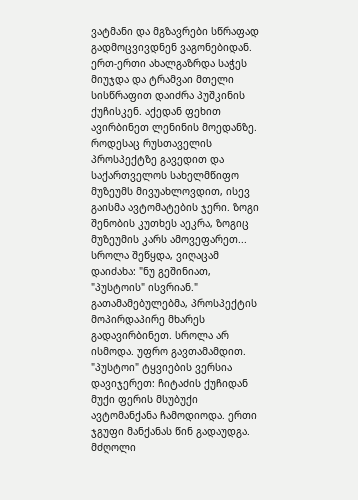ვატმანი და მგზავრები სწრაფად გადმოცვივდნენ ვაგონებიდან. ერთ-ერთი ახალგაზრდა საჭეს მიუჯდა და ტრამვაი მთელი სისწრაფით დაიძრა პუშკინის ქუჩისკენ. აქედან ფეხით ავირბინეთ ლენინის მოედანზე. როდესაც რუსთაველის პროსპექტზე გავედით და საქართველოს სახელმწიფო მუზეუმს მივუახლოვდით, ისევ გაისმა ავტომატების ჯერი. ზოგი შენობის კუთხეს აეკრა, ზოგიც მუზეუმის კარს ამოვეფარეთ... სროლა შეწყდა, ვიღაცამ დაიძახა: "ნუ გეშინიათ, "პუსტოის" ისვრიან."
გათამამებულებმა, პროსპექტის მოპირდაპირე მხარეს გადავირბინეთ. სროლა არ ისმოდა. უფრო გავთამამდით. "პუსტოი" ტყვიების ვერსია დავიჯერეთ: ჩიტაძის ქუჩიდან მუქი ფერის მსუბუქი ავტომანქანა ჩამოდიოდა. ერთი ჯგუფი მანქანას წინ გადაუდგა. მძღოლი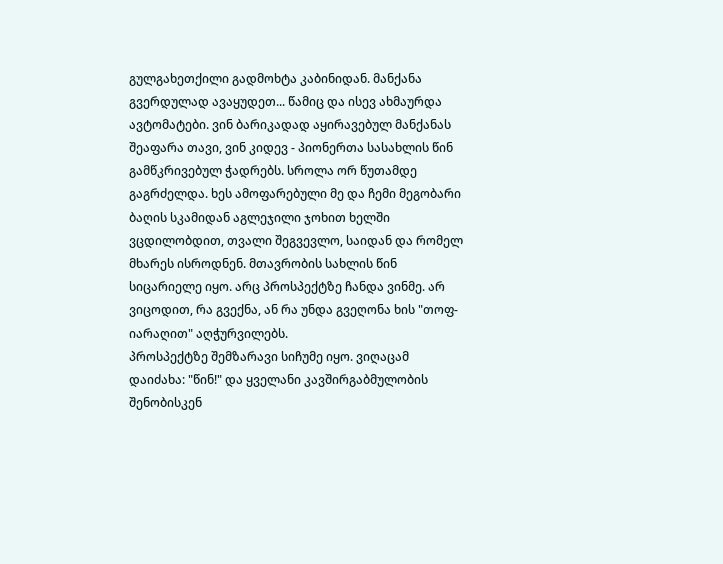გულგახეთქილი გადმოხტა კაბინიდან. მანქანა გვერდულად ავაყუდეთ... წამიც და ისევ ახმაურდა ავტომატები. ვინ ბარიკადად აყირავებულ მანქანას შეაფარა თავი, ვინ კიდევ - პიონერთა სასახლის წინ გამწკრივებულ ჭადრებს. სროლა ორ წუთამდე გაგრძელდა. ხეს ამოფარებული მე და ჩემი მეგობარი ბაღის სკამიდან აგლეჯილი ჯოხით ხელში ვცდილობდით, თვალი შეგვევლო, საიდან და რომელ მხარეს ისროდნენ. მთავრობის სახლის წინ სიცარიელე იყო. არც პროსპექტზე ჩანდა ვინმე. არ ვიცოდით, რა გვექნა, ან რა უნდა გვეღონა ხის "თოფ-იარაღით" აღჭურვილებს.
პროსპექტზე შემზარავი სიჩუმე იყო. ვიღაცამ დაიძახა: "წინ!" და ყველანი კავშირგაბმულობის შენობისკენ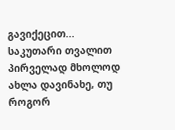გავიქეცით... საკუთარი თვალით პირველად მხოლოდ ახლა დავინახე, თუ როგორ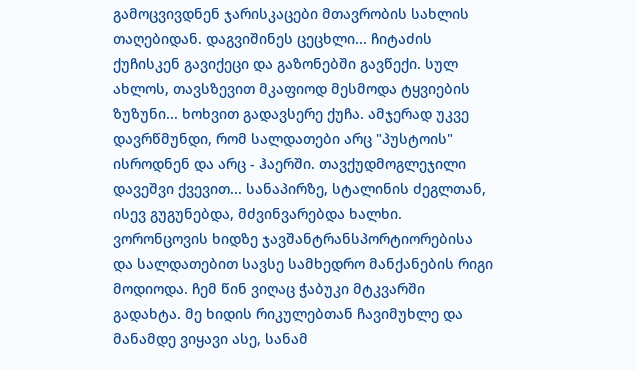გამოცვივდნენ ჯარისკაცები მთავრობის სახლის თაღებიდან. დაგვიშინეს ცეცხლი... ჩიტაძის ქუჩისკენ გავიქეცი და გაზონებში გავწექი. სულ ახლოს, თავსზევით მკაფიოდ მესმოდა ტყვიების ზუზუნი... ხოხვით გადავსერე ქუჩა. ამჯერად უკვე დავრწმუნდი, რომ სალდათები არც "პუსტოის" ისროდნენ და არც - ჰაერში. თავქუდმოგლეჯილი დავეშვი ქვევით... სანაპირზე, სტალინის ძეგლთან, ისევ გუგუნებდა, მძვინვარებდა ხალხი. ვორონცოვის ხიდზე ჯავშანტრანსპორტიორებისა და სალდათებით სავსე სამხედრო მანქანების რიგი მოდიოდა. ჩემ წინ ვიღაც ჭაბუკი მტკვარში გადახტა. მე ხიდის რიკულებთან ჩავიმუხლე და მანამდე ვიყავი ასე, სანამ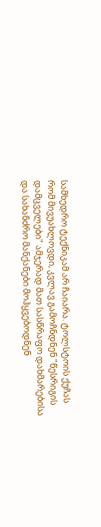სამხედრო ტექნიკამ არ ჩაიარა. ტოლსტოის ქუჩას რომ მივუახლოვდი, კვლავ გამოჩნდნენ "წესრიგის დამცველები" ამჯერად მათ სასწრაფო დახმარებისა და სახანძრო მანქანები მოჰყვებოდნენ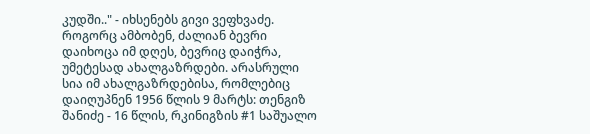კუდში.." - იხსენებს გივი ვეფხვაძე.
როგორც ამბობენ, ძალიან ბევრი დაიხოცა იმ დღეს, ბევრიც დაიჭრა, უმეტესად ახალგაზრდები. არასრული სია იმ ახალგაზრდებისა, რომლებიც დაიღუპნენ 1956 წლის 9 მარტს: თენგიზ შანიძე - 16 წლის, რკინიგზის #1 საშუალო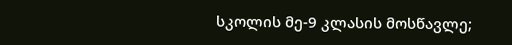სკოლის მე-9 კლასის მოსწავლე;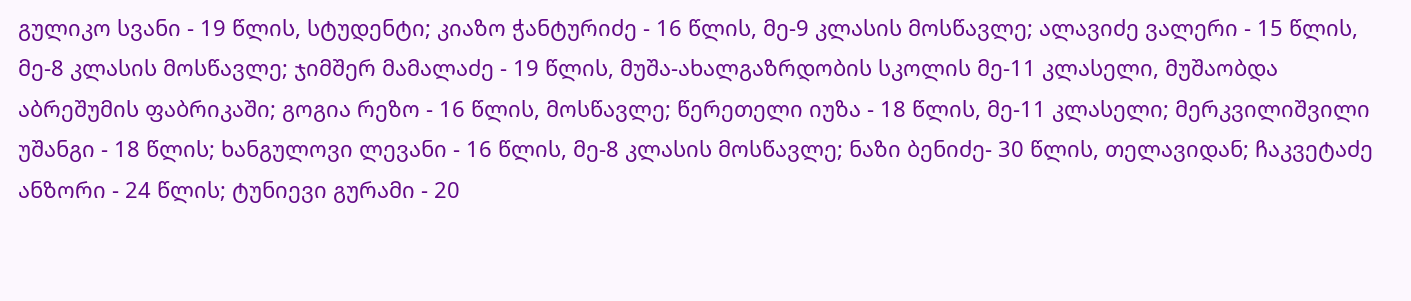გულიკო სვანი - 19 წლის, სტუდენტი; კიაზო ჭანტურიძე - 16 წლის, მე-9 კლასის მოსწავლე; ალავიძე ვალერი - 15 წლის, მე-8 კლასის მოსწავლე; ჯიმშერ მამალაძე - 19 წლის, მუშა-ახალგაზრდობის სკოლის მე-11 კლასელი, მუშაობდა აბრეშუმის ფაბრიკაში; გოგია რეზო - 16 წლის, მოსწავლე; წერეთელი იუზა - 18 წლის, მე-11 კლასელი; მერკვილიშვილი უშანგი - 18 წლის; ხანგულოვი ლევანი - 16 წლის, მე-8 კლასის მოსწავლე; ნაზი ბენიძე- 30 წლის, თელავიდან; ჩაკვეტაძე ანზორი - 24 წლის; ტუნიევი გურამი - 20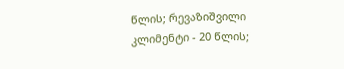წლის; რევაზიშვილი კლიმენტი - 20 წლის;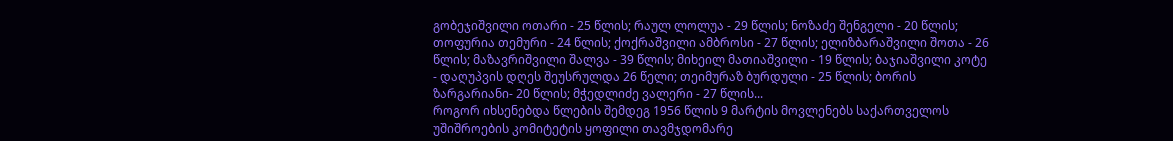გობეჯიშვილი ოთარი - 25 წლის; რაულ ლოლუა - 29 წლის; ნოზაძე შენგელი - 20 წლის; თოფურია თემური - 24 წლის; ქოქრაშვილი ამბროსი - 27 წლის; ელიზბარაშვილი შოთა - 26 წლის; მაზავრიშვილი შალვა - 39 წლის; მიხეილ მათიაშვილი - 19 წლის; ბაჯიაშვილი კოტე - დაღუპვის დღეს შეუსრულდა 26 წელი; თეიმურაზ ბურდული - 25 წლის; ბორის ზარგარიანი- 20 წლის; მჭედლიძე ვალერი - 27 წლის...
როგორ იხსენებდა წლების შემდეგ 1956 წლის 9 მარტის მოვლენებს საქართველოს უშიშროების კომიტეტის ყოფილი თავმჯდომარე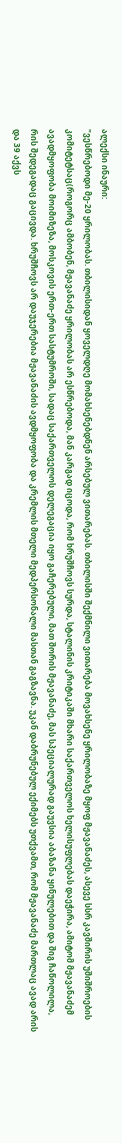ალექსი ინაური:
"ვესწრებოდი მე-20 ყრილობას. თბილისიდან ყოველდღე მომახსენებდნენ არსებულ ვითარებას. თბილისში შექმნილი ვითარება მოვახსენე ყრილობაზე მყოფ მჟავანაძეს, ასევე სსრ კავშირის უშიშროების კომიტეტსაც(როგორც ამბობენ, მჟავანაძე ყრილობას არ ესწრებოდა, მან კარგად იცოდა, რომ ხრუშჩოვს სურდა, სტალინის კრიტიკაში მხარი საქართველოს ხელისუფლებას დაეჭირა, ამიტომ მჟავანაძემ ავადმყოფობა მოიმიზეზა, მოსკოვის ერთ-ერთ სასტუმროში, სადაც საქართველოს დელეგაცია იყო გაჩერებული, მათ შორის მჟავანაძე, მას სპეციალურად გაუვსია აბაზანა ყინულებით და შიგ ჩაწოლილა, რის შედეგადაც გაცივდა. ხრუშჩოვს არ დაუჯერებია მჟავანაძის ავდმყოფობა და კრემლის მთელი მედპერსონალი მასთან გაგზავნა. უკან დაბრუნებულ ექიმებს უთქვამთ, რომ მჟავანაძე მართლაც ავად არის და 39 აქვს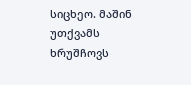სიცხეო. მაშინ უთქვამს ხრუშჩოვს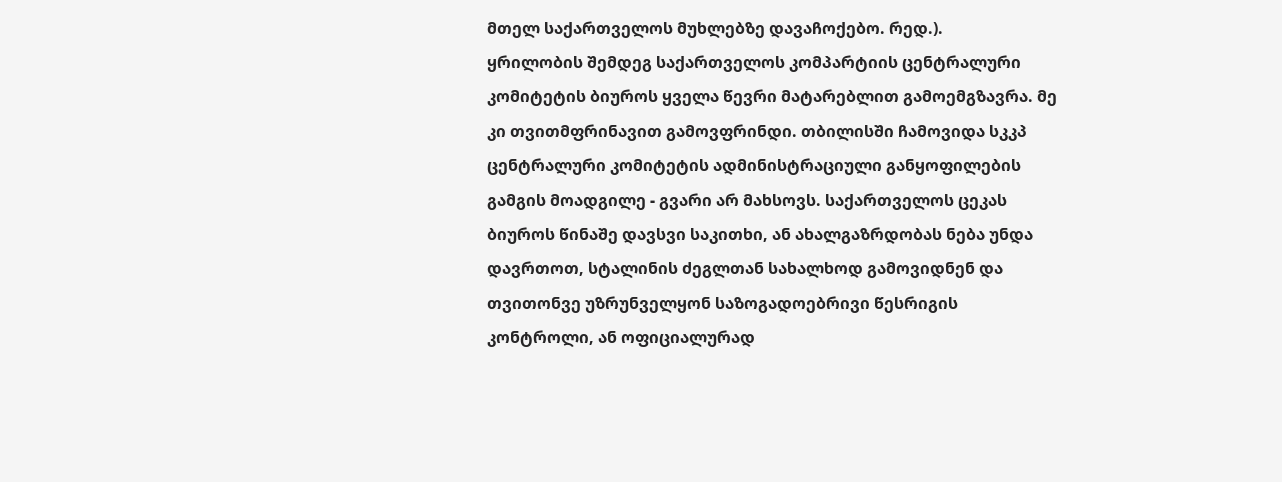მთელ საქართველოს მუხლებზე დავაჩოქებო. რედ.).
ყრილობის შემდეგ საქართველოს კომპარტიის ცენტრალური კომიტეტის ბიუროს ყველა წევრი მატარებლით გამოემგზავრა. მე კი თვითმფრინავით გამოვფრინდი. თბილისში ჩამოვიდა სკკპ ცენტრალური კომიტეტის ადმინისტრაციული განყოფილების გამგის მოადგილე - გვარი არ მახსოვს. საქართველოს ცეკას ბიუროს წინაშე დავსვი საკითხი, ან ახალგაზრდობას ნება უნდა დავრთოთ, სტალინის ძეგლთან სახალხოდ გამოვიდნენ და თვითონვე უზრუნველყონ საზოგადოებრივი წესრიგის კონტროლი, ან ოფიციალურად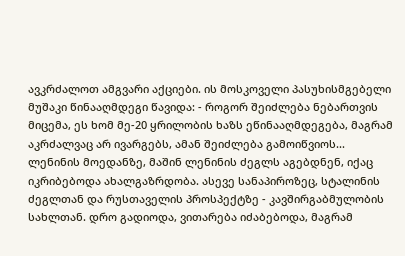ავკრძალოთ ამგვარი აქციები. ის მოსკოველი პასუხისმგებელი მუშაკი წინააღმდეგი წავიდა: - როგორ შეიძლება ნებართვის მიცემა, ეს ხომ მე-20 ყრილობის ხაზს ეწინააღმდეგება, მაგრამ აკრძალვაც არ ივარგებს, ამან შეიძლება გამოიწვიოს...
ლენინის მოედანზე, მაშინ ლენინის ძეგლს აგებდნენ, იქაც იკრიბებოდა ახალგაზრდობა. ასევე სანაპიროზეც, სტალინის ძეგლთან და რუსთაველის პროსპექტზე - კავშირგაბმულობის სახლთან. დრო გადიოდა, ვითარება იძაბებოდა, მაგრამ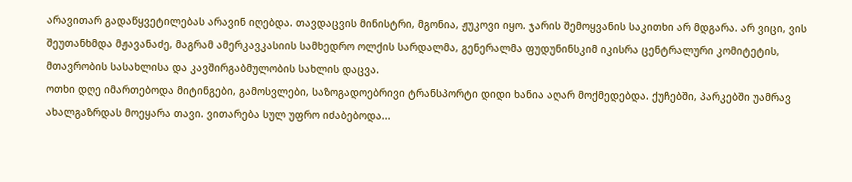არავითარ გადაწყვეტილებას არავინ იღებდა. თავდაცვის მინისტრი, მგონია, ჟუკოვი იყო. ჯარის შემოყვანის საკითხი არ მდგარა. არ ვიცი, ვის შეუთანხმდა მჟავანაძე, მაგრამ ამერკავკასიის სამხედრო ოლქის სარდალმა, გენერალმა ფუდუნინსკიმ იკისრა ცენტრალური კომიტეტის, მთავრობის სასახლისა და კავშირგაბმულობის სახლის დაცვა.
ოთხი დღე იმართებოდა მიტინგები, გამოსვლები, საზოგადოებრივი ტრანსპორტი დიდი ხანია აღარ მოქმედებდა. ქუჩებში, პარკებში უამრავ ახალგაზრდას მოეყარა თავი. ვითარება სულ უფრო იძაბებოდა...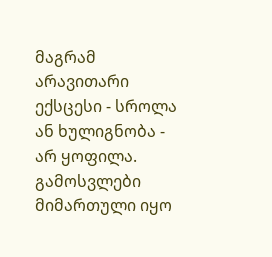მაგრამ არავითარი ექსცესი - სროლა ან ხულიგნობა - არ ყოფილა. გამოსვლები მიმართული იყო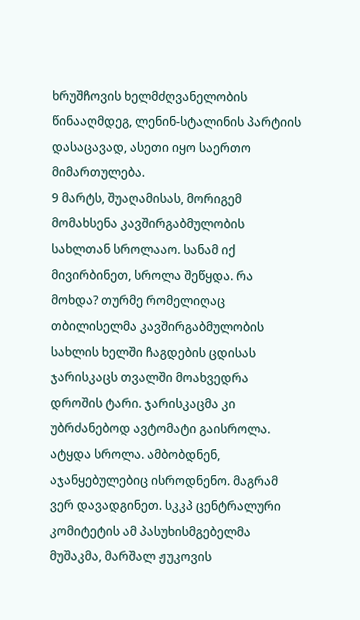ხრუშჩოვის ხელმძღვანელობის წინააღმდეგ, ლენინ-სტალინის პარტიის დასაცავად, ასეთი იყო საერთო მიმართულება.
9 მარტს, შუაღამისას, მორიგემ მომახსენა კავშირგაბმულობის სახლთან სროლააო. სანამ იქ მივირბინეთ, სროლა შეწყდა. რა მოხდა? თურმე რომელიღაც თბილისელმა კავშირგაბმულობის სახლის ხელში ჩაგდების ცდისას ჯარისკაცს თვალში მოახვედრა დროშის ტარი. ჯარისკაცმა კი უბრძანებოდ ავტომატი გაისროლა. ატყდა სროლა. ამბობდნენ, აჯანყებულებიც ისროდნენო. მაგრამ ვერ დავადგინეთ. სკკპ ცენტრალური კომიტეტის ამ პასუხისმგებელმა მუშაკმა, მარშალ ჟუკოვის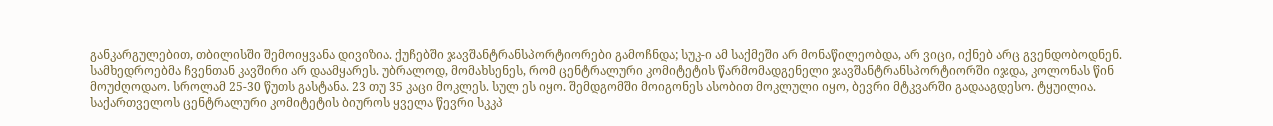განკარგულებით, თბილისში შემოიყვანა დივიზია. ქუჩებში ჯავშანტრანსპორტიორები გამოჩნდა; სუკ-ი ამ საქმეში არ მონაწილეობდა, არ ვიცი, იქნებ არც გვენდობოდნენ. სამხედროებმა ჩვენთან კავშირი არ დაამყარეს. უბრალოდ, მომახსენეს, რომ ცენტრალური კომიტეტის წარმომადგენელი ჯავშანტრანსპორტიორში იჯდა, კოლონას წინ მოუძღოდაო. სროლამ 25-30 წუთს გასტანა. 23 თუ 35 კაცი მოკლეს. სულ ეს იყო. შემდგომში მოიგონეს ასობით მოკლული იყო, ბევრი მტკვარში გადააგდესო. ტყუილია.
საქართველოს ცენტრალური კომიტეტის ბიუროს ყველა წევრი სკკპ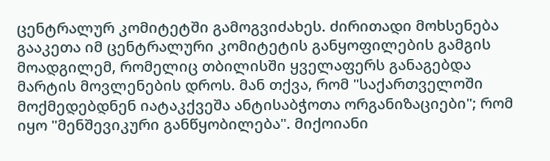ცენტრალურ კომიტეტში გამოგვიძახეს. ძირითადი მოხსენება გააკეთა იმ ცენტრალური კომიტეტის განყოფილების გამგის მოადგილემ, რომელიც თბილისში ყველაფერს განაგებდა მარტის მოვლენების დროს. მან თქვა, რომ "საქართველოში მოქმედებდნენ იატაკქვეშა ანტისაბჭოთა ორგანიზაციები"; რომ იყო "მენშევიკური განწყობილება". მიქოიანი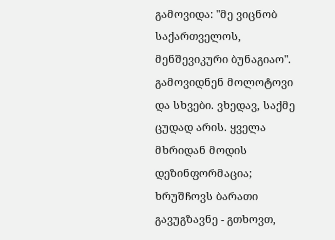გამოვიდა: "მე ვიცნობ საქართველოს, მენშევიკური ბუნაგიაო". გამოვიდნენ მოლოტოვი და სხვები. ვხედავ, საქმე ცუდად არის. ყველა მხრიდან მოდის დეზინფორმაცია; ხრუშჩოვს ბარათი გავუგზავნე - გთხოვთ,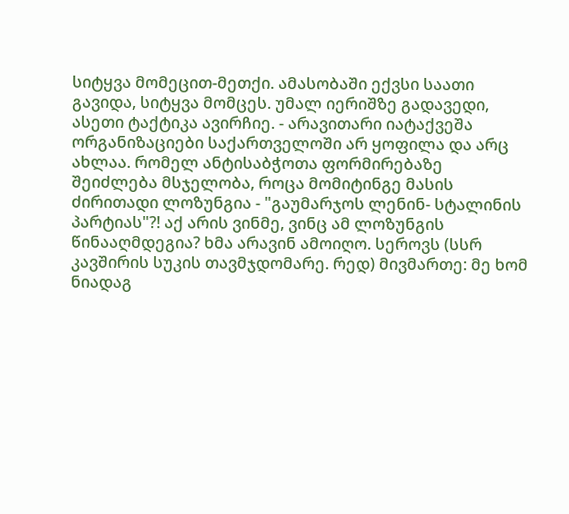სიტყვა მომეცით-მეთქი. ამასობაში ექვსი საათი გავიდა, სიტყვა მომცეს. უმალ იერიშზე გადავედი, ასეთი ტაქტიკა ავირჩიე. - არავითარი იატაქვეშა ორგანიზაციები საქართველოში არ ყოფილა და არც ახლაა. რომელ ანტისაბჭოთა ფორმირებაზე შეიძლება მსჯელობა, როცა მომიტინგე მასის ძირითადი ლოზუნგია - "გაუმარჯოს ლენინ- სტალინის პარტიას"?! აქ არის ვინმე, ვინც ამ ლოზუნგის წინააღმდეგია? ხმა არავინ ამოიღო. სეროვს (სსრ კავშირის სუკის თავმჯდომარე. რედ) მივმართე: მე ხომ ნიადაგ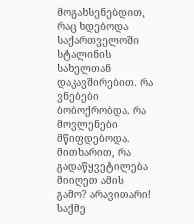მოგახსენებდით, რაც ხდებოდა საქართველოში სტალინის სახელთან დაკავშირებით. რა ვნებები ბობოქრობდა. რა მოვლენები მწიფდებოდა. მითხარით, რა გადაწყვეტილება მიიღეთ ამის გამო? არავითარი! საქმე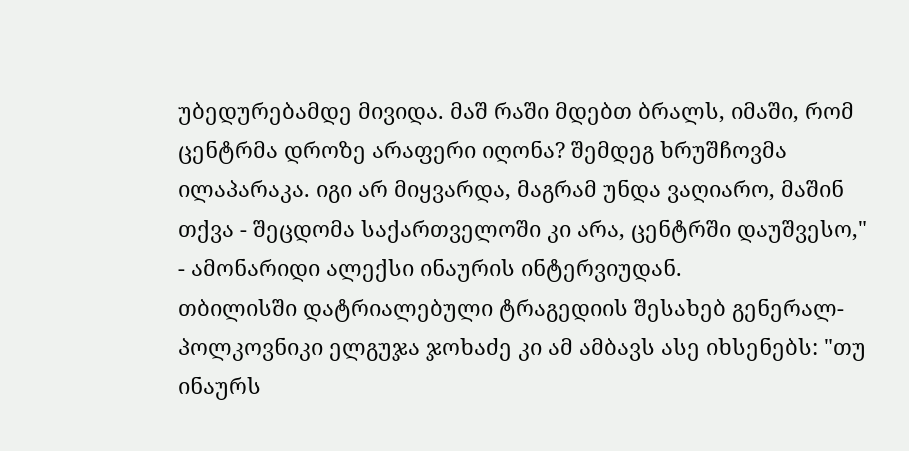უბედურებამდე მივიდა. მაშ რაში მდებთ ბრალს, იმაში, რომ ცენტრმა დროზე არაფერი იღონა? შემდეგ ხრუშჩოვმა ილაპარაკა. იგი არ მიყვარდა, მაგრამ უნდა ვაღიარო, მაშინ თქვა - შეცდომა საქართველოში კი არა, ცენტრში დაუშვესო," - ამონარიდი ალექსი ინაურის ინტერვიუდან.
თბილისში დატრიალებული ტრაგედიის შესახებ გენერალ-პოლკოვნიკი ელგუჯა ჯოხაძე კი ამ ამბავს ასე იხსენებს: "თუ ინაურს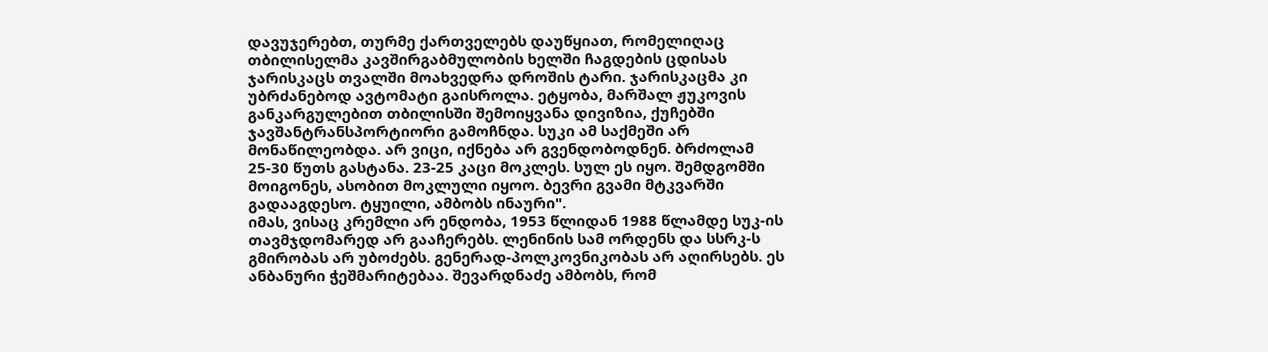დავუჯერებთ, თურმე ქართველებს დაუწყიათ, რომელიღაც თბილისელმა კავშირგაბმულობის ხელში ჩაგდების ცდისას ჯარისკაცს თვალში მოახვედრა დროშის ტარი. ჯარისკაცმა კი უბრძანებოდ ავტომატი გაისროლა. ეტყობა, მარშალ ჟუკოვის განკარგულებით თბილისში შემოიყვანა დივიზია, ქუჩებში ჯავშანტრანსპორტიორი გამოჩნდა. სუკი ამ საქმეში არ მონაწილეობდა. არ ვიცი, იქნება არ გვენდობოდნენ. ბრძოლამ 25-30 წუთს გასტანა. 23-25 კაცი მოკლეს. სულ ეს იყო. შემდგომში მოიგონეს, ასობით მოკლული იყოო. ბევრი გვამი მტკვარში გადააგდესო. ტყუილი, ამბობს ინაური".
იმას, ვისაც კრემლი არ ენდობა, 1953 წლიდან 1988 წლამდე სუკ-ის თავმჯდომარედ არ გააჩერებს. ლენინის სამ ორდენს და სსრკ-ს გმირობას არ უბოძებს. გენერად-პოლკოვნიკობას არ აღირსებს. ეს ანბანური ჭეშმარიტებაა. შევარდნაძე ამბობს, რომ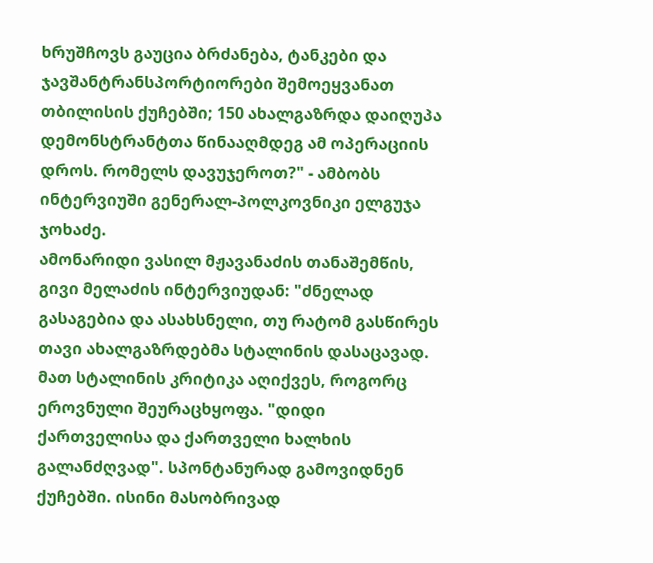ხრუშჩოვს გაუცია ბრძანება, ტანკები და ჯავშანტრანსპორტიორები შემოეყვანათ თბილისის ქუჩებში; 150 ახალგაზრდა დაიღუპა დემონსტრანტთა წინააღმდეგ ამ ოპერაციის დროს. რომელს დავუჯეროთ?" - ამბობს ინტერვიუში გენერალ-პოლკოვნიკი ელგუჯა ჯოხაძე.
ამონარიდი ვასილ მჟავანაძის თანაშემწის, გივი მელაძის ინტერვიუდან: "ძნელად გასაგებია და ასახსნელი, თუ რატომ გასწირეს თავი ახალგაზრდებმა სტალინის დასაცავად. მათ სტალინის კრიტიკა აღიქვეს, როგორც ეროვნული შეურაცხყოფა. "დიდი ქართველისა და ქართველი ხალხის გალანძღვად". სპონტანურად გამოვიდნენ ქუჩებში. ისინი მასობრივად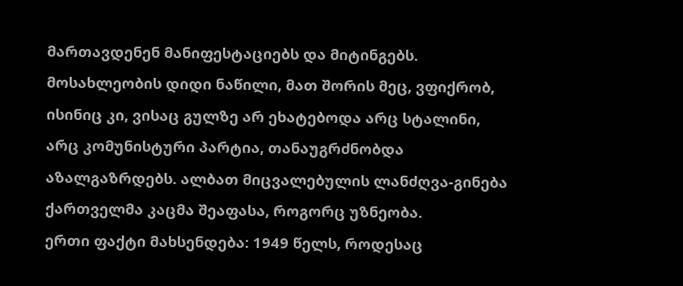მართავდენენ მანიფესტაციებს და მიტინგებს. მოსახლეობის დიდი ნაწილი, მათ შორის მეც, ვფიქრობ, ისინიც კი, ვისაც გულზე არ ეხატებოდა არც სტალინი, არც კომუნისტური პარტია, თანაუგრძნობდა აზალგაზრდებს. ალბათ მიცვალებულის ლანძღვა-გინება ქართველმა კაცმა შეაფასა, როგორც უზნეობა.
ერთი ფაქტი მახსენდება: 1949 წელს, როდესაც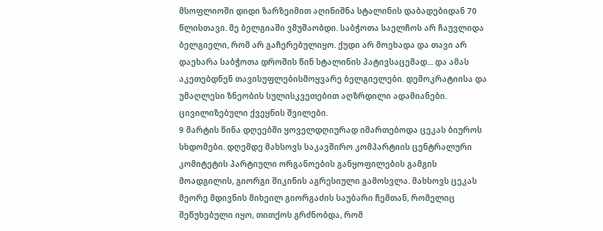მსოფლიოში დიდი ზარზეიმით აღინიშნა სტალინის დაბადებიდან 70 წლისთავი. მე ბელგიაში ვმუშაობდი. საბჭოთა საელჩოს არ ჩაუვლიდა ბელგიელი, რომ არ გაჩერებულიყო. ქუდი არ მოეხადა და თავი არ დაეხარა საბჭოთა დროშის წინ სტალინის პატივსაცემად... და ამას აკეთებდნენ თავისუფლებისმოყვარე ბელგიელები. დემოკრატიისა და უმაღლესი ზნეობის სულისკვეთებით აღზრდილი ადამიანები. ცივილიზებული ქვეყნის შვილები.
9 მარტის წინა დღეებში ყოველდღიურად იმართებოდა ცეკას ბიუროს სხდომები. დღემდე მახსოვს საკავშირო კომპარტიის ცენტრალური კომიტეტის პარტიული ორგანოების განყოფილების გამგის მოადგილის, გიორგი შიკინის აგრესიული გამოსვლა. მახსოვს ცეკას მეორე მდივნის მიხეილ გიორგაძის საუბარი ჩემთან, რომელიც შეწუხებული იყო, თითქოს გრძნობდა, რომ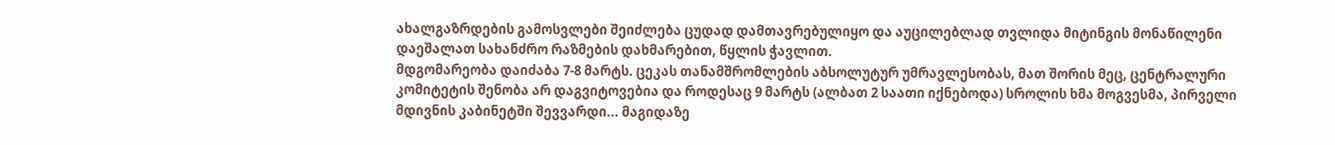ახალგაზრდების გამოსვლები შეიძლება ცუდად დამთავრებულიყო და აუცილებლად თვლიდა მიტინგის მონაწილენი დაეშალათ სახანძრო რაზმების დახმარებით, წყლის ჭავლით.
მდგომარეობა დაიძაბა 7-8 მარტს. ცეკას თანამშრომლების აბსოლუტურ უმრავლესობას, მათ შორის მეც, ცენტრალური კომიტეტის შენობა არ დაგვიტოვებია და როდესაც 9 მარტს (ალბათ 2 საათი იქნებოდა) სროლის ხმა მოგვესმა, პირველი მდივნის კაბინეტში შევვარდი... მაგიდაზე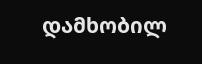დამხობილ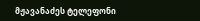მჟავანაძეს ტელეფონი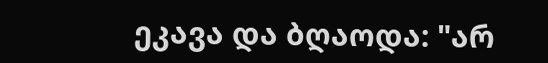ეკავა და ბღაოდა: "არ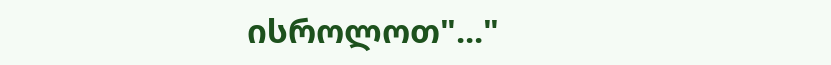ისროლოთ"..."